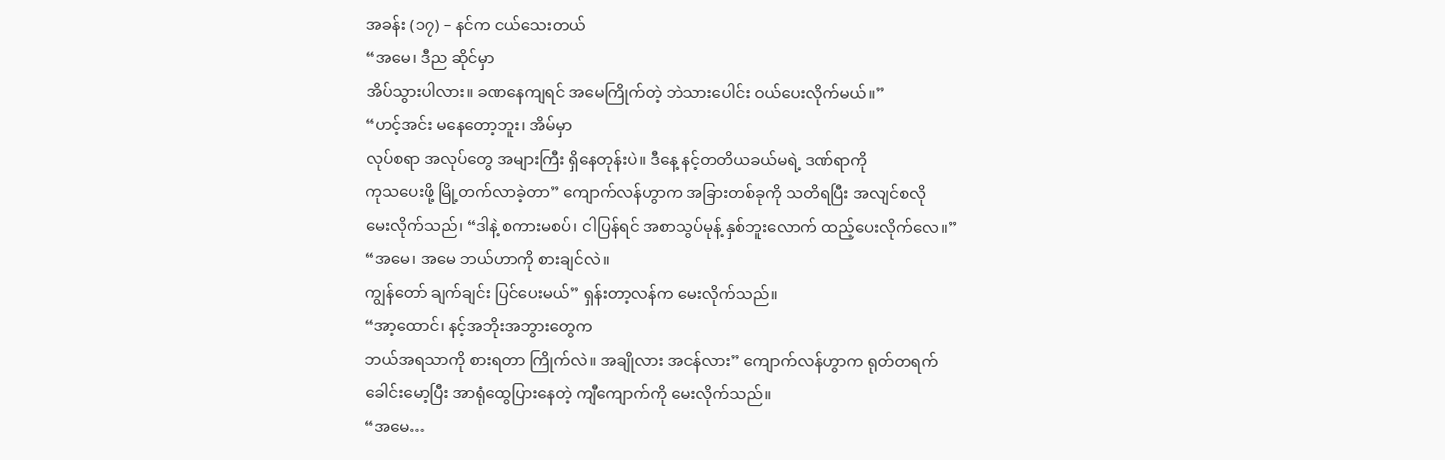အခန်း (၁၇) – နင်က ငယ်သေးတယ်
“အမေ၊ ဒီည ဆိုင်မှာ
အိပ်သွားပါလား။ ခဏနေကျရင် အမေကြိုက်တဲ့ ဘဲသားပေါင်း ဝယ်ပေးလိုက်မယ်။”
“ဟင့်အင်း မနေတော့ဘူး၊ အိမ်မှာ
လုပ်စရာ အလုပ်တွေ အများကြီး ရှိနေတုန်းပဲ။ ဒီနေ့ နင့်တတိယခယ်မရဲ့ ဒဏ်ရာကို
ကုသပေးဖို့ မြို့တက်လာခဲ့တာ” ကျောက်လန်ဟွာက အခြားတစ်ခုကို သတိရပြီး အလျင်စလို
မေးလိုက်သည်၊ “ဒါနဲ့ စကားမစပ်၊ ငါပြန်ရင် အစာသွပ်မုန့် နှစ်ဘူးလောက် ထည့်ပေးလိုက်လေ။”
“အမေ၊ အမေ ဘယ်ဟာကို စားချင်လဲ။
ကျွန်တော် ချက်ချင်း ပြင်ပေးမယ်” ရှန်းတာ့လန်က မေးလိုက်သည်။
“အာ့ထောင်၊ နင့်အဘိုးအဘွားတွေက
ဘယ်အရသာကို စားရတာ ကြိုက်လဲ။ အချိုလား အငန်လား” ကျောက်လန်ဟွာက ရုတ်တရက်
ခေါင်းမော့ပြီး အာရုံထွေပြားနေတဲ့ ကျီကျောက်ကို မေးလိုက်သည်။
“အမေ…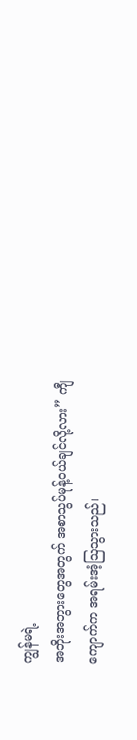ကျွန်မရဲ့
အဘိုးအဘွားတွေအတွက် အစာသွပ်မုန့်ဝယ်ချင်လို့လား” ကျီကျောက်က အရမ်းအံ့ဩသွားသည်၊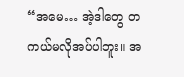“အမေ… အဲ့ဒါတွေ တကယ်မလိုအပ်ပါဘူး။ အ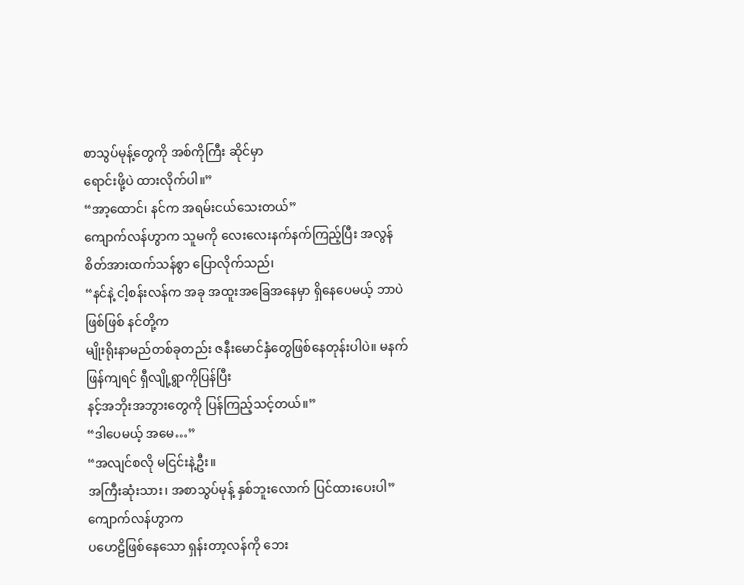စာသွပ်မုန့်တွေကို အစ်ကိုကြီး ဆိုင်မှာ
ရောင်းဖို့ပဲ ထားလိုက်ပါ။”
“အာ့ထောင်၊ နင်က အရမ်းငယ်သေးတယ်”
ကျောက်လန်ဟွာက သူမကို လေးလေးနက်နက်ကြည့်ပြီး အလွန်စိတ်အားထက်သန်စွာ ပြောလိုက်သည်၊
“နင်နဲ့ ငါ့စန်းလန်က အခု အထူးအခြေအနေမှာ ရှိနေပေမယ့် ဘာပဲဖြစ်ဖြစ် နင်တို့က
မျိုးရိုးနာမည်တစ်ခုတည်း ဇနီးမောင်နှံတွေဖြစ်နေတုန်းပါပဲ။ မနက်ဖြန်ကျရင် ရှီလျို့ရွာကိုပြန်ပြီး
နင့်အဘိုးအဘွားတွေကို ပြန်ကြည့်သင့်တယ်။”
“ဒါပေမယ့် အမေ…”
“အလျင်စလို မငြင်းနဲ့ဦး။
အကြီးဆုံးသား၊ အစာသွပ်မုန့် နှစ်ဘူးလောက် ပြင်ထားပေးပါ” ကျောက်လန်ဟွာက
ပဟေဠိဖြစ်နေသော ရှန်းတာ့လန်ကို ဘေး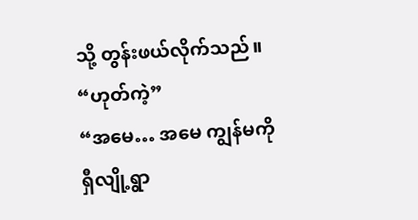သို့ တွန်းဖယ်လိုက်သည်။
“ဟုတ်ကဲ့”
“အမေ… အမေ ကျွန်မကို
ရှီလျို့ရွာ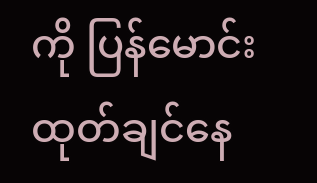ကို ပြန်မောင်းထုတ်ချင်နေ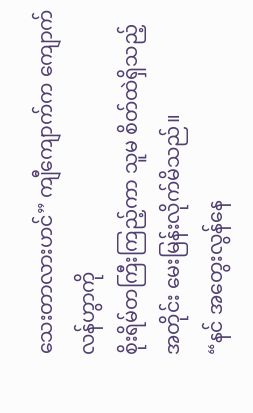သေးတာလားဟင်” ကျီကျောက်က ကျောက်လန်ဟွာကို
စိုးရိမ်တကြီးကြည့်ကာ သူမ စိတ်ထဲရှိသည့်အတိုင်း မေးမြန်းလိုက်မိသည်။
“နင် အတွေးလွန်နေ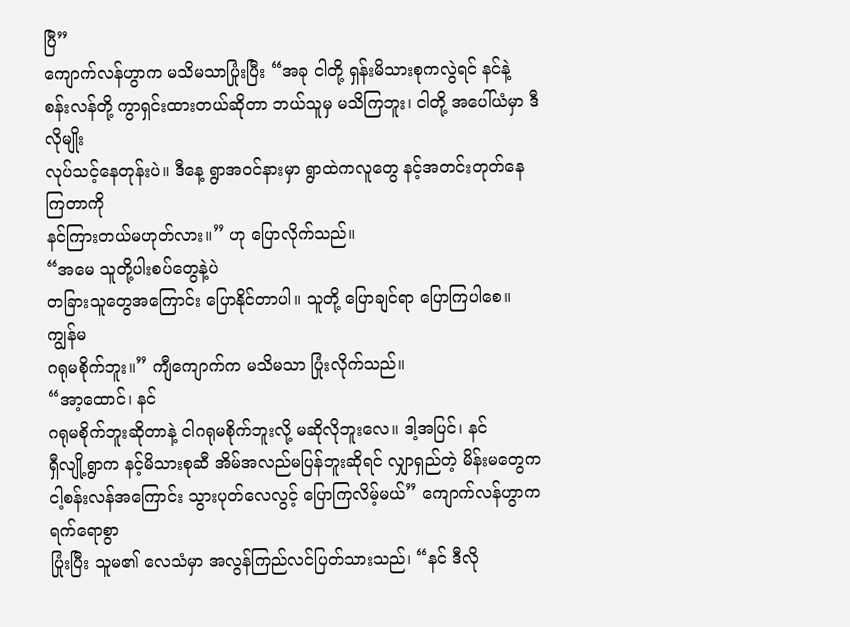ပြီ”
ကျောက်လန်ဟွာက မသိမသာပြုံးပြီး “အခု ငါတို့ ရှန်းမိသားစုကလွဲရင် နင်နဲ့
စန်းလန်တို့ ကွာရှင်းထားတယ်ဆိုတာ ဘယ်သူမှ မသိကြဘူး၊ ငါတို့ အပေါ်ယံမှာ ဒီလိုမျိုး
လုပ်သင့်နေတုန်းပဲ။ ဒီနေ့ ရွာအဝင်နားမှာ ရွာထဲကလူတွေ နင့်အတင်းတုတ်နေကြတာကို
နင်ကြားတယ်မဟုတ်လား။” ဟု ပြောလိုက်သည်။
“အမေ သူတို့ပါးစပ်တွေနဲ့ပဲ
တခြားသူတွေအကြောင်း ပြောနိုင်တာပါ။ သူတို့ ပြောချင်ရာ ပြောကြပါစေ။ ကျွန်မ
ဂရုမစိုက်ဘူး။” ကျီကျောက်က မသိမသာ ပြုံးလိုက်သည်။
“အာ့ထောင်၊ နင်
ဂရုမစိုက်ဘူးဆိုတာနဲ့ ငါဂရုမစိုက်ဘူးလို့ မဆိုလိုဘူးလေ။ ဒါ့အပြင်၊ နင်
ရှီလျို့ရွာက နင့်မိသားစုဆီ အိမ်အလည်မပြန်ဘူးဆိုရင် လျှာရှည်တဲ့ မိန်းမတွေက
ငါ့စန်းလန်အကြောင်း သွားပုတ်လေလွင့် ပြောကြလိမ့်မယ်” ကျောက်လန်ဟွာက ရက်ရောစွာ
ပြုံးပြီး သူမ၏ လေသံမှာ အလွန်ကြည်လင်ပြတ်သားသည်၊ “နင် ဒီလို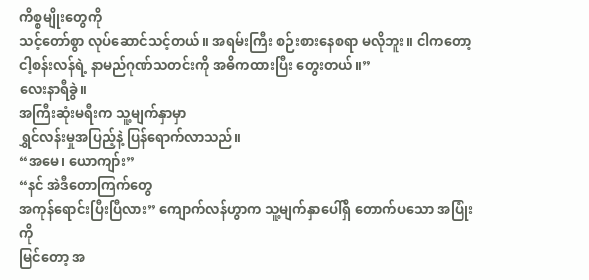ကိစ္စမျိုးတွေကို
သင့်တော်စွာ လုပ်ဆောင်သင့်တယ်။ အရမ်းကြီး စဉ်းစားနေစရာ မလိုဘူး။ ငါကတော့
ငါ့စန်းလန်ရဲ့ နာမည်ဂုဏ်သတင်းကို အဓိကထားပြီး တွေးတယ်။”
လေးနာရီခွဲ။
အကြီးဆုံးမရီးက သူ့မျက်နှာမှာ
ရွှင်လန်းမှုအပြည့်နဲ့ ပြန်ရောက်လာသည်။
“အမေ၊ ယောကျာ်း”
“နင် အဲဒီတောကြက်တွေ
အကုန်ရောင်းပြီးပြီလား” ကျောက်လန်ဟွာက သူ့မျက်နှာပေါ်ရှိ တောက်ပသော အပြုံးကို
မြင်တော့ အ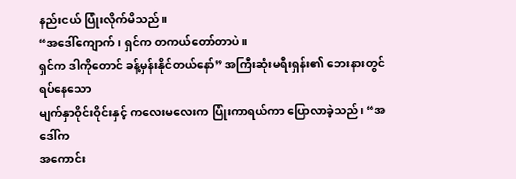နည်းငယ် ပြုံးလိုက်မိသည်။
“အဒေါ်ကျောက်၊ ရှင်က တကယ်တော်တာပဲ။
ရှင်က ဒါကိုတောင် ခန့်မှန်းနိုင်တယ်နော်” အကြီးဆုံးမရီးရှန်း၏ ဘေးနားတွင် ရပ်နေသော
မျက်နှာဝိုင်းဝိုင်းနှင့် ကလေးမလေးက ပြုံးကာရယ်ကာ ပြောလာခဲ့သည်၊ “အဒေါ်က
အကောင်း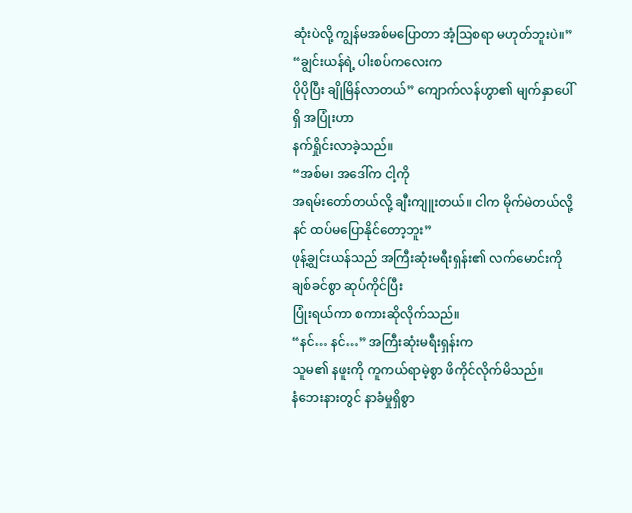ဆုံးပဲလို့ ကျွန်မအစ်မပြောတာ အံ့ဩစရာ မဟုတ်ဘူးပဲ။”
“ချွင်းယန်ရဲ့ ပါးစပ်ကလေးက
ပိုပိုပြီး ချိုမြိန်လာတယ်” ကျောက်လန်ဟွာ၏ မျက်နှာပေါ်ရှိ အပြုံးဟာ
နက်ရှိုင်းလာခဲ့သည်။
“အစ်မ၊ အဒေါ်က ငါ့ကို
အရမ်းတော်တယ်လို့ ချီးကျူးတယ်။ ငါက မိုက်မဲတယ်လို့ နင် ထပ်မပြောနိုင်တော့ဘူး”
ဖုန့်ချွင်းယန်သည် အကြီးဆုံးမရီးရှန်း၏ လက်မောင်းကို ချစ်ခင်စွာ ဆုပ်ကိုင်ပြီး
ပြုံးရယ်ကာ စကားဆိုလိုက်သည်။
“နင်… နင်…” အကြီးဆုံးမရီးရှန်းက
သူမ၏ နဖူးကို ကူကယ်ရာမဲ့စွာ ဖိကိုင်လိုက်မိသည်။
နံဘေးနားတွင် နာခံမှုရှိစွာ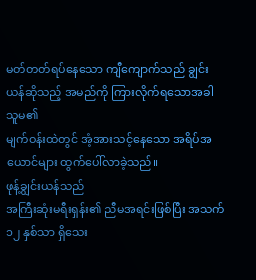မတ်တတ်ရပ်နေသော ကျီကျောက်သည် ချွင်းယန်ဆိုသည့် အမည်ကို ကြားလိုက်ရသောအခါ သူမ၏
မျက်ဝန်းထဲတွင် အံ့အားသင့်နေသော အရိပ်အယောင်များ ထွက်ပေါ်လာခဲ့သည်။
ဖုန့်ချွင်းယန်သည်
အကြီးဆုံးမရီးရှန်း၏ ညီမအရင်းဖြစ်ပြီး အသက် ၁၂ နှစ်သာ ရှိသေး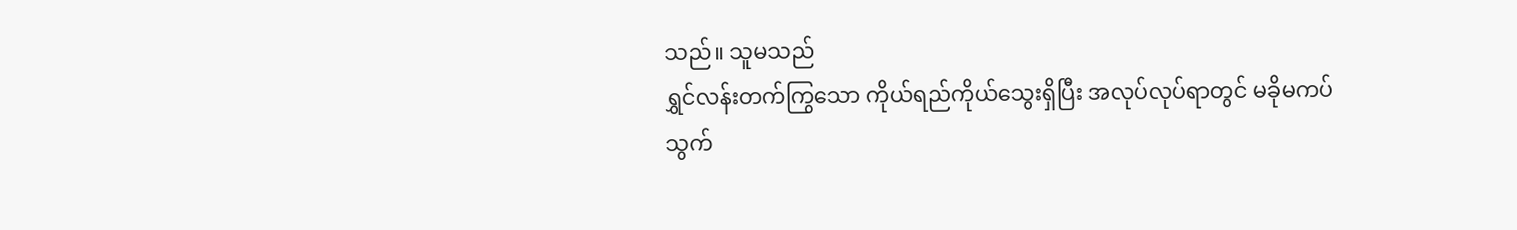သည်။ သူမသည်
ရွှင်လန်းတက်ကြွသော ကိုယ်ရည်ကိုယ်သွေးရှိပြီး အလုပ်လုပ်ရာတွင် မခိုမကပ်
သွက်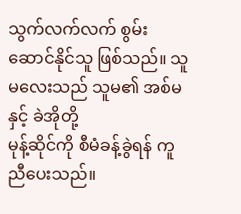သွက်လက်လက် စွမ်းဆောင်နိုင်သူ ဖြစ်သည်။ သူမလေးသည် သူမ၏ အစ်မနှင့် ခဲအိုတို့
မုန့်ဆိုင်ကို စီမံခန့်ခွဲရန် ကူညီပေးသည်။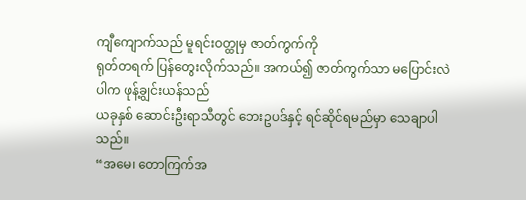ကျီကျောက်သည် မူရင်းဝတ္ထုမှ ဇာတ်ကွက်ကို
ရုတ်တရက် ပြန်တွေးလိုက်သည်။ အကယ်၍ ဇာတ်ကွက်သာ မပြောင်းလဲပါက ဖုန့်ချွင်းယန်သည်
ယခုနှစ် ဆောင်းဦးရာသီတွင် ဘေးဥပဒ်နှင့် ရင်ဆိုင်ရမည်မှာ သေချာပါသည်။
“အမေ၊ တောကြက်အ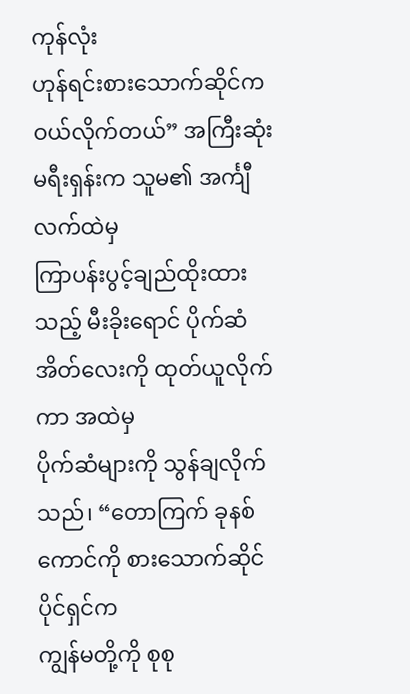ကုန်လုံး
ဟုန်ရင်းစားသောက်ဆိုင်က ဝယ်လိုက်တယ်” အကြီးဆုံးမရီးရှန်းက သူမ၏ အင်္ကျီလက်ထဲမှ
ကြာပန်းပွင့်ချည်ထိုးထားသည့် မီးခိုးရောင် ပိုက်ဆံအိတ်လေးကို ထုတ်ယူလိုက်ကာ အထဲမှ
ပိုက်ဆံများကို သွန်ချလိုက်သည်၊ “တောကြက် ခုနစ်ကောင်ကို စားသောက်ဆိုင်ပိုင်ရှင်က
ကျွန်မတို့ကို စုစု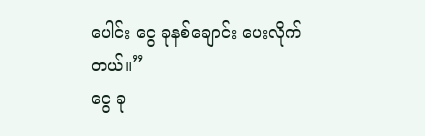ပေါင်း ငွေ ခုနစ်ချောင်း ပေးလိုက်တယ်။”
ငွေ ခု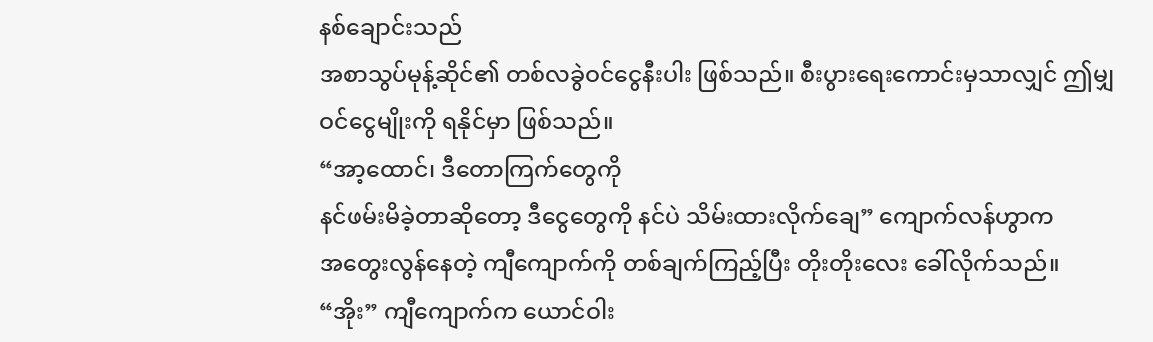နစ်ချောင်းသည်
အစာသွပ်မုန့်ဆိုင်၏ တစ်လခွဲဝင်ငွေနီးပါး ဖြစ်သည်။ စီးပွားရေးကောင်းမှသာလျှင် ဤမျှ
ဝင်ငွေမျိုးကို ရနိုင်မှာ ဖြစ်သည်။
“အာ့ထောင်၊ ဒီတောကြက်တွေကို
နင်ဖမ်းမိခဲ့တာဆိုတော့ ဒီငွေတွေကို နင်ပဲ သိမ်းထားလိုက်ချေ” ကျောက်လန်ဟွာက
အတွေးလွန်နေတဲ့ ကျီကျောက်ကို တစ်ချက်ကြည့်ပြီး တိုးတိုးလေး ခေါ်လိုက်သည်။
“အိုး” ကျီကျောက်က ယောင်ဝါး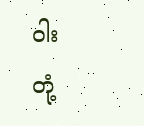ဝါး
တုံ့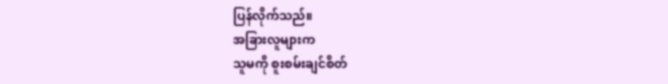ပြန်လိုက်သည်။
အခြားလူများက
သူမကို စူးစမ်းချင်စိတ်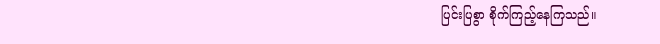ပြင်းပြစွာ စိုက်ကြည့်နေကြသည်။